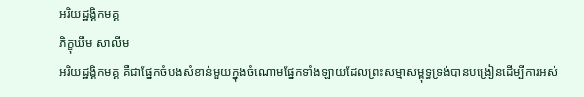អរិយដ្ឋង្គិកមគ្គ
ភិក្ខុឃឹម សាលីម
អរិយដ្ឋង្គិកមគ្គ គឺជាផ្នែកចំបងសំខាន់មួយក្នុងចំណោមផ្នែកទាំងឡាយដែលព្រះសម្មាសម្ពុទ្ធទ្រង់បានបង្រៀនដើម្បីការអស់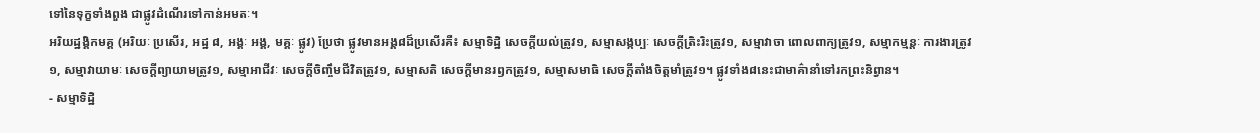ទៅនៃទុក្ខទាំងពួង ជាផ្លូវដំណើរទៅកាន់អមតៈ។
អរិយដ្ឋង្គិកមគ្គ (អរិយៈ ប្រសើរ, អដ្ឋ ៨, អង្គៈ អង្គ, មគ្គៈ ផ្លូវ) ប្រែថា ផ្លូវមានអង្គ៨ដ៏ប្រសើរគឺ៖ សម្មាទិដ្ឋិ សេចក្តីយល់ត្រូវ១, សម្មាសង្កប្បៈ សេចក្តីត្រិះរិះត្រូវ១, សម្មាវាចា ពោលពាក្យត្រូវ១, សម្មាកម្មន្តៈ ការងារត្រូវ១, សម្មាវាយាមៈ សេចក្តីព្យាយាមត្រូវ១, សម្មាអាជីវៈ សេចក្តីចិញ្ចឹមជីវិតត្រូវ១, សម្មាសតិ សេចក្តីមានរឭកត្រូវ១, សម្មាសមាធិ សេចក្តីតាំងចិត្តមាំត្រូវ១។ ផ្លូវទាំង៨នេះជាមាគ៌ានាំទៅរកព្រះនិព្វាន។
- សម្មាទិដ្ឋិ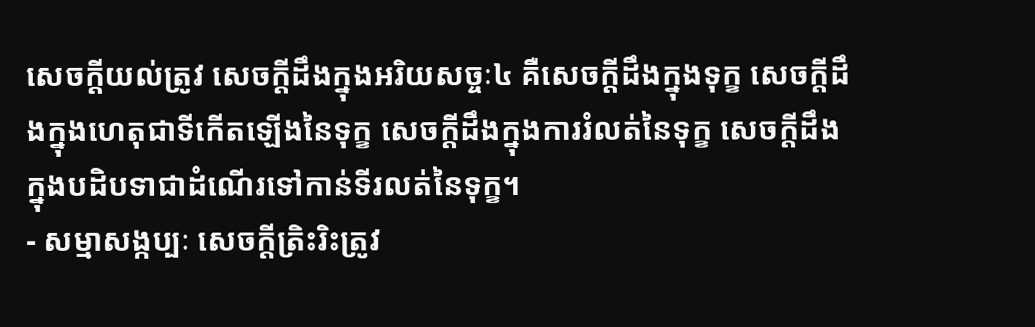សេចក្តីយល់ត្រូវ សេចក្តីដឹងក្នុងអរិយសច្ចៈ៤ គឺសេចក្តីដឹងក្នុងទុក្ខ សេចក្តីដឹងក្នុងហេតុជាទីកើតឡើងនៃទុក្ខ សេចក្តីដឹងក្នុងការរំលត់នៃទុក្ខ សេចក្តីដឹងក្នុងបដិបទាជាដំណើរទៅកាន់ទីរលត់នៃទុក្ខ។
- សម្មាសង្កប្បៈ សេចក្តីត្រិះរិះត្រូវ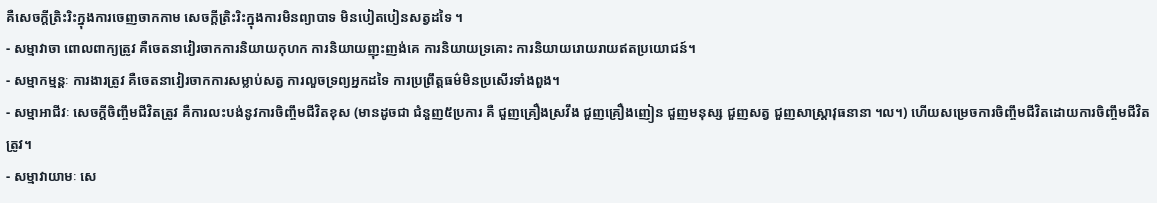គឺសេចក្តីត្រិះរិះក្នុងការចេញចាកកាម សេចក្តីត្រិះរិះក្នុងការមិនព្យាបាទ មិនបៀតបៀនសត្វដទៃ ។
- សម្មាវាចា ពោលពាក្យត្រូវ គឺចេតនាវៀរចាកការនិយាយកុហក ការនិយាយញុះញង់គេ ការនិយាយទ្រគោះ ការនិយាយរោយរាយឥតប្រយោជន៍។
- សម្មាកម្មន្តៈ ការងារត្រូវ គឺចេតនាវៀរចាកការសម្លាប់សត្វ ការលួចទ្រព្យអ្នកដទៃ ការប្រព្រឹត្តធម៌មិនប្រសើរទាំងពួង។
- សម្មាអាជីវៈ សេចក្តីចិញ្ចឹមជីវិតត្រូវ គឺការលះបង់នូវការចិញ្ចឹមជីវិតខុស (មានដូចជា ជំនួញ៥ប្រការ គឺ ជួញគ្រឿងស្រវឹង ជួញគ្រឿងញៀន ជួញមនុស្ស ជួញសត្វ ជួញសាស្ត្រាវុធនានា ។ល។) ហើយសម្រេចការចិញ្ចឹមជីវិតដោយការចិញ្ចឹមជីវិតត្រូវ។
- សម្មាវាយាមៈ សេ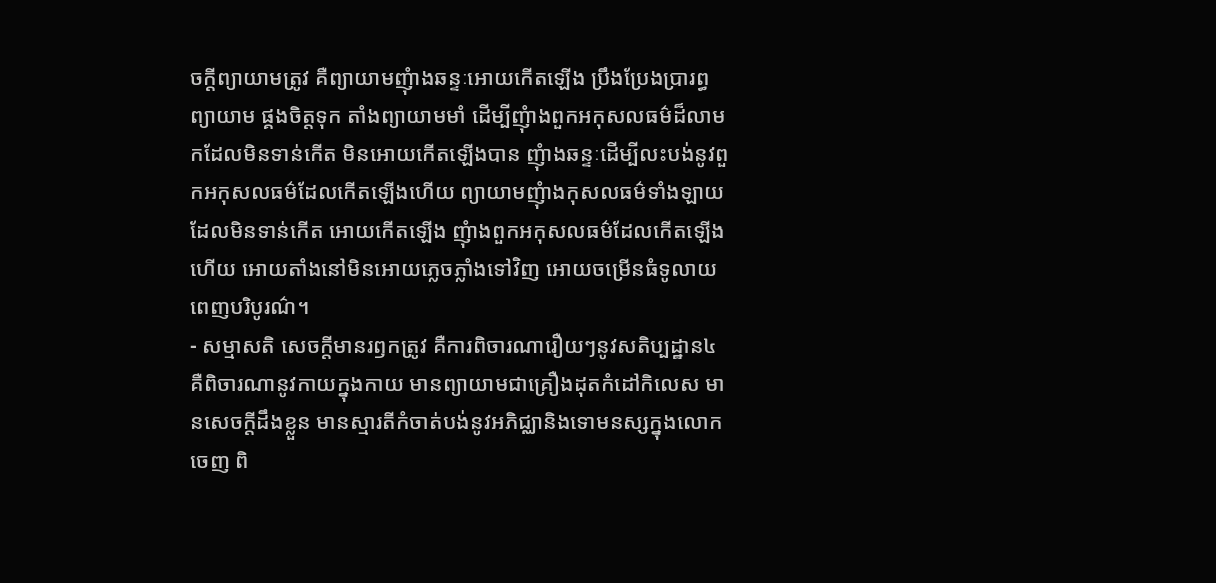ចក្តីព្យាយាមត្រូវ គឺព្យាយាមញុំាងឆន្ទៈអោយកើតឡើង ប្រឹងប្រែងប្រារព្ធព្យាយាម ផ្គងចិត្តទុក តាំងព្យាយាមមាំ ដើម្បីញុំាងពួកអកុសលធម៌ដ៏លាមកដែលមិនទាន់កើត មិនអោយកើតឡើងបាន ញុំាងឆន្ទៈដើម្បីលះបង់នូវពួកអកុសលធម៌ដែលកើតឡើងហើយ ព្យាយាមញុំាងកុសលធម៌ទាំងឡាយដែលមិនទាន់កើត អោយកើតឡើង ញុំាងពួកអកុសលធម៌ដែលកើតឡើងហើយ អោយតាំងនៅមិនអោយភ្លេចភ្លាំងទៅវិញ អោយចម្រើនធំទូលាយពេញបរិបូរណ៌។
- សម្មាសតិ សេចក្តីមានរឭកត្រូវ គឺការពិចារណារឿយៗនូវសតិប្បដ្ឋាន៤ គឺពិចារណានូវកាយក្នុងកាយ មានព្យាយាមជាគ្រឿងដុតកំដៅកិលេស មានសេចក្តីដឹងខ្លួន មានស្មារតីកំចាត់បង់នូវអភិជ្ឈានិងទោមនស្សក្នុងលោកចេញ ពិ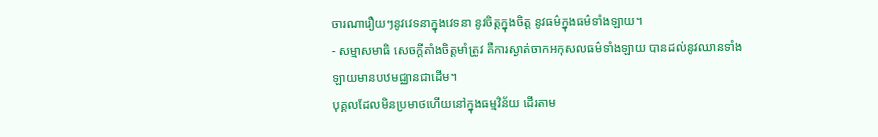ចារណារឿយៗនូវវេទនាក្នុងវេទនា នូវចិត្តក្នុងចិត្ត នូវធម៌ក្នុងធម៌ទាំងឡាយ។
- សម្មាសមាធិ សេចក្តីតាំងចិត្តមាំត្រូវ គឺការស្ងាត់ចាកអកុសលធម៌ទាំងឡាយ បានដល់នូវឈានទាំងឡាយមានបឋមជ្ឈានជាដើម។
បុគ្គលដែលមិនប្រមាថហើយនៅក្នុងធម្មវិន័យ ដើរតាម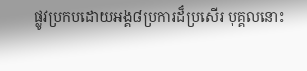ផ្លូវប្រកបដោយអង្គ៨ប្រការដ៏ប្រសើរ បុគ្គលនោះ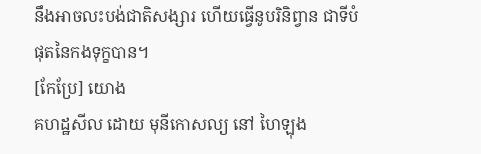នឹងអាចលះបង់ជាតិសង្សារ ហើយធ្វើនូបរិនិព្វាន ជាទីបំផុតនៃកងទុក្ខបាន។
[កែប្រែ] យោង
គហដ្ឋសីល ដោយ មុនីកោសល្យ នៅ ហៃឡុង